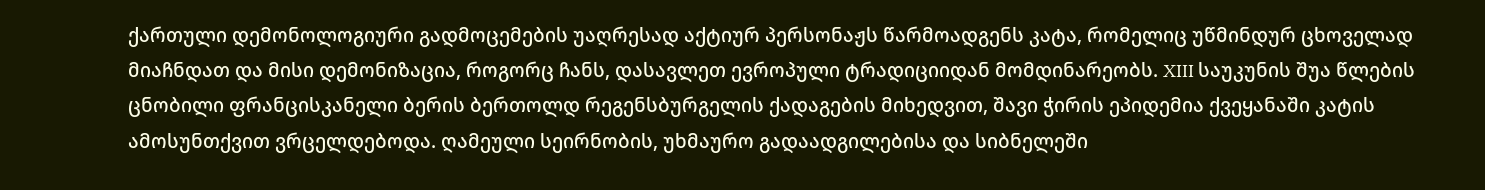ქართული დემონოლოგიური გადმოცემების უაღრესად აქტიურ პერსონაჟს წარმოადგენს კატა, რომელიც უწმინდურ ცხოველად მიაჩნდათ და მისი დემონიზაცია, როგორც ჩანს, დასავლეთ ევროპული ტრადიციიდან მომდინარეობს. XIII საუკუნის შუა წლების ცნობილი ფრანცისკანელი ბერის ბერთოლდ რეგენსბურგელის ქადაგების მიხედვით, შავი ჭირის ეპიდემია ქვეყანაში კატის ამოსუნთქვით ვრცელდებოდა. ღამეული სეირნობის, უხმაურო გადაადგილებისა და სიბნელეში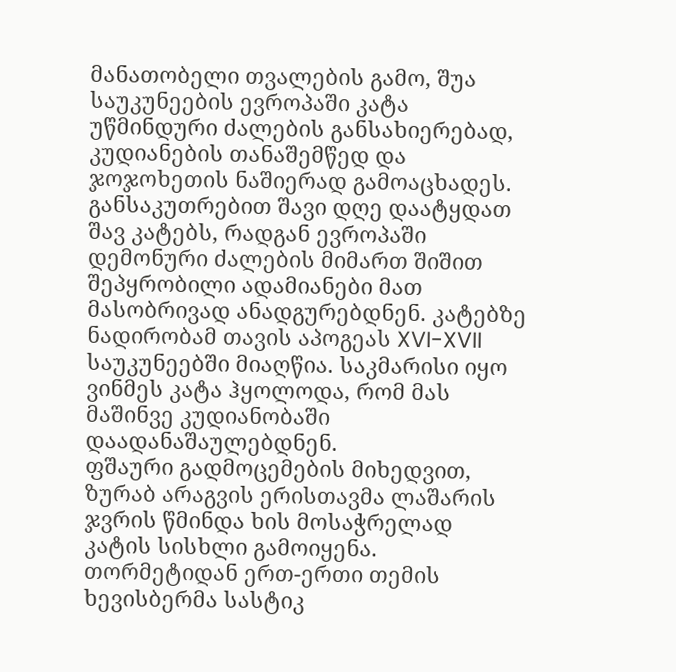მანათობელი თვალების გამო, შუა საუკუნეების ევროპაში კატა უწმინდური ძალების განსახიერებად, კუდიანების თანაშემწედ და ჯოჯოხეთის ნაშიერად გამოაცხადეს. განსაკუთრებით შავი დღე დაატყდათ შავ კატებს, რადგან ევროპაში დემონური ძალების მიმართ შიშით შეპყრობილი ადამიანები მათ მასობრივად ანადგურებდნენ. კატებზე ნადირობამ თავის აპოგეას XVI-XVII საუკუნეებში მიაღწია. საკმარისი იყო ვინმეს კატა ჰყოლოდა, რომ მას მაშინვე კუდიანობაში დაადანაშაულებდნენ.
ფშაური გადმოცემების მიხედვით, ზურაბ არაგვის ერისთავმა ლაშარის ჯვრის წმინდა ხის მოსაჭრელად კატის სისხლი გამოიყენა. თორმეტიდან ერთ-ერთი თემის ხევისბერმა სასტიკ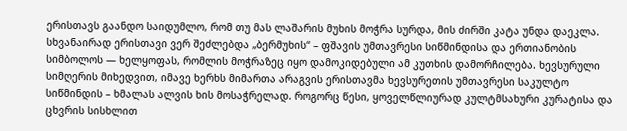ერისთავს გაანდო საიდუმლო, რომ თუ მას ლაშარის მუხის მოჭრა სურდა, მის ძირში კატა უნდა დაეკლა. სხვანაირად ერისთავი ვერ შეძლებდა „ბერმუხის“ – ფშავის უმთავრესი სიწმინდისა და ერთიანობის სიმბოლოს — ხელყოფას, რომლის მოჭრაზეც იყო დამოკიდებული ამ კუთხის დამორჩილება. ხევსურული სიმღერის მიხედვით, იმავე ხერხს მიმართა არაგვის ერისთავმა ხევსურეთის უმთავრესი საკულტო სიწმინდის – ხმალას ალვის ხის მოსაჭრელად. როგორც წესი, ყოველწლიურად კულტმსახური კურატისა და ცხვრის სისხლით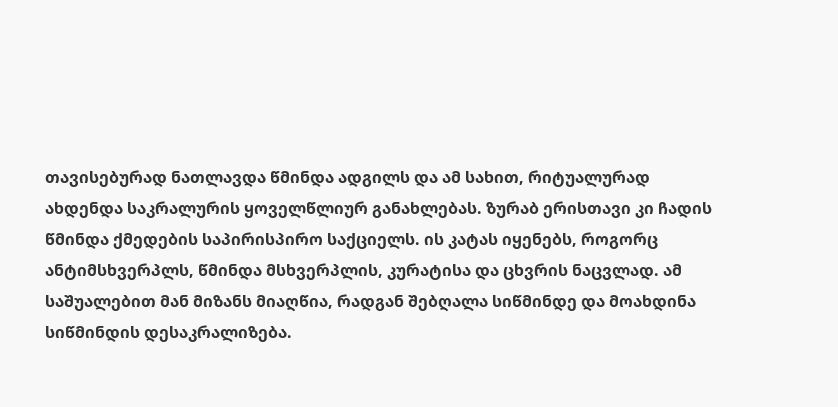თავისებურად ნათლავდა წმინდა ადგილს და ამ სახით, რიტუალურად ახდენდა საკრალურის ყოველწლიურ განახლებას. ზურაბ ერისთავი კი ჩადის წმინდა ქმედების საპირისპირო საქციელს. ის კატას იყენებს, როგორც ანტიმსხვერპლს, წმინდა მსხვერპლის, კურატისა და ცხვრის ნაცვლად. ამ საშუალებით მან მიზანს მიაღწია, რადგან შებღალა სიწმინდე და მოახდინა სიწმინდის დესაკრალიზება.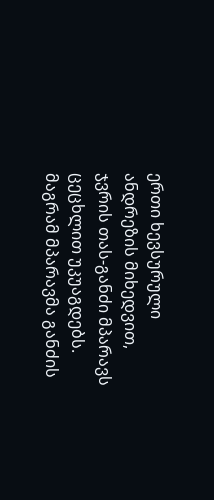ერთი ხევსურული ანდრეზის მიხედვით, ჯვრის თას-განძი მპარავს ცეცხლით უკუაგდებს. მაგრამ მპარავმა განძის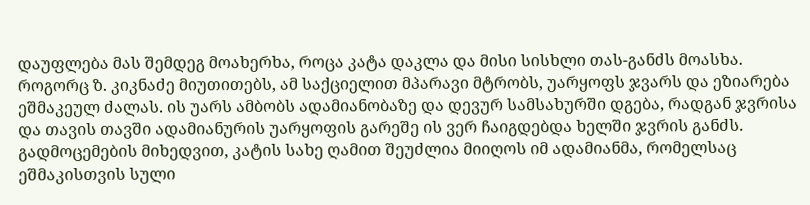დაუფლება მას შემდეგ მოახერხა, როცა კატა დაკლა და მისი სისხლი თას-განძს მოასხა. როგორც ზ. კიკნაძე მიუთითებს, ამ საქციელით მპარავი მტრობს, უარყოფს ჯვარს და ეზიარება ეშმაკეულ ძალას. ის უარს ამბობს ადამიანობაზე და დევურ სამსახურში დგება, რადგან ჯვრისა და თავის თავში ადამიანურის უარყოფის გარეშე ის ვერ ჩაიგდებდა ხელში ჯვრის განძს.
გადმოცემების მიხედვით, კატის სახე ღამით შეუძლია მიიღოს იმ ადამიანმა, რომელსაც ეშმაკისთვის სული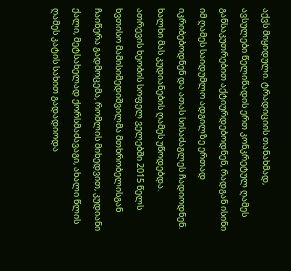აქვს მიყიდული. ტრადიციის თანახმად, ავსულები წელიწადის ერთ კონკრეტულ ღამეს განსაკუთრებით აქტიურდებოდნენ, რადგან ისინი იმ ღამეს საიდუმლო ადგილზე ერთად იკრიბებოდნენ და ათას სისაძაგლეს ჩადიოდნენ. ხალხი მას კუდიანების ღამეს უწოდებდა.
ათრევის ხეობის სოფელ ველებში 2015 წელს ხვთისო მამისიმედიშვილმა მთხრობელისგან ჩაიწერა გადმოცემა, რომლის მიხედვით, კუდიანი ქალი, მეტსახელად ქორსმაძავაგი, ახალი წლის ღამეს კატის სახით გადადიოდა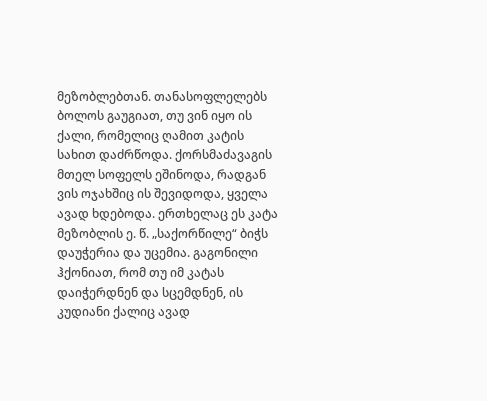მეზობლებთან. თანასოფლელებს ბოლოს გაუგიათ, თუ ვინ იყო ის ქალი, რომელიც ღამით კატის სახით დაძრწოდა. ქორსმაძავაგის მთელ სოფელს ეშინოდა, რადგან ვის ოჯახშიც ის შევიდოდა, ყველა ავად ხდებოდა. ერთხელაც ეს კატა მეზობლის ე. წ. „საქორწილე“ ბიჭს დაუჭერია და უცემია. გაგონილი ჰქონიათ, რომ თუ იმ კატას დაიჭერდნენ და სცემდნენ, ის კუდიანი ქალიც ავად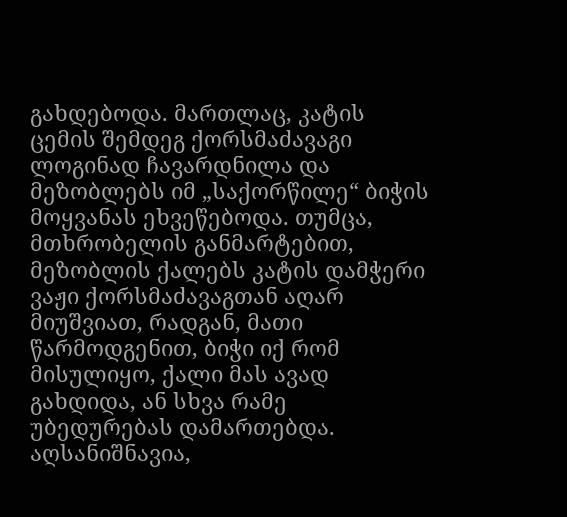გახდებოდა. მართლაც, კატის ცემის შემდეგ ქორსმაძავაგი ლოგინად ჩავარდნილა და მეზობლებს იმ „საქორწილე“ ბიჭის მოყვანას ეხვეწებოდა. თუმცა, მთხრობელის განმარტებით, მეზობლის ქალებს კატის დამჭერი ვაჟი ქორსმაძავაგთან აღარ მიუშვიათ, რადგან, მათი წარმოდგენით, ბიჭი იქ რომ მისულიყო, ქალი მას ავად გახდიდა, ან სხვა რამე უბედურებას დამართებდა. აღსანიშნავია,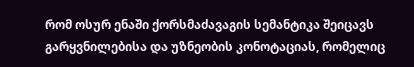რომ ოსურ ენაში ქორსმაძავაგის სემანტიკა შეიცავს გარყვნილებისა და უზნეობის კონოტაციას, რომელიც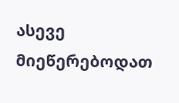ასევე მიეწერებოდათ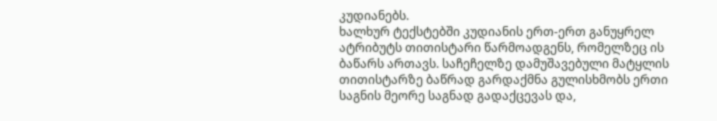კუდიანებს.
ხალხურ ტექსტებში კუდიანის ერთ-ერთ განუყრელ ატრიბუტს თითისტარი წარმოადგენს, რომელზეც ის ბაწარს ართავს. საჩეჩელზე დამუშავებული მატყლის თითისტარზე ბაწრად გარდაქმნა გულისხმობს ერთი საგნის მეორე საგნად გადაქცევას და,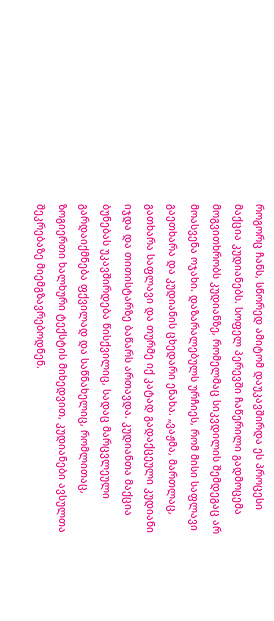როგორც ჩანს, სწორედ ამიტომ დაუკავშირდა ეს პროცესი მაქცია კუდიანებს. სოფელ პერევში ჩაწერილი გადმოცემა მოგვითხრობს კუდიანზე, რომელმაც სიკვდილის შემდეგაც არ მოასვენა ოჯახი. დაზარალებულს ურჩიეს, რომ მისი საფლავი გაეთხარა და კუდიანის ცხედარი ენახა. „ვაჟმა, მართლაც, გათხარა საფლავი და თურმე იქ კატად გადაქცეული კუდიანი იჯდა და თითისტარზე ბაწარს ართავდა. კუდიანთა მაქცია ბუნებას უკავშირდება წისქვილიც, სადაც მარცვლეული გარდაიქმნება ფქვილად და საწნახელიც, რომლითაც, ზოგიერთი ხალხური ტექსტის მიხედვით, კუდიანები ავსულთა შეკრებაზე მიემგზავრებოდნენ.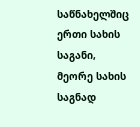საწნახელშიც ერთი სახის საგანი, მეორე სახის საგნად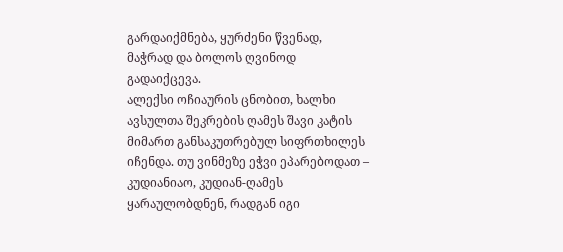გარდაიქმნება, ყურძენი წვენად, მაჭრად და ბოლოს ღვინოდ გადაიქცევა.
ალექსი ოჩიაურის ცნობით, ხალხი ავსულთა შეკრების ღამეს შავი კატის მიმართ განსაკუთრებულ სიფრთხილეს იჩენდა. თუ ვინმეზე ეჭვი ეპარებოდათ – კუდიანიაო, კუდიან-ღამეს ყარაულობდნენ, რადგან იგი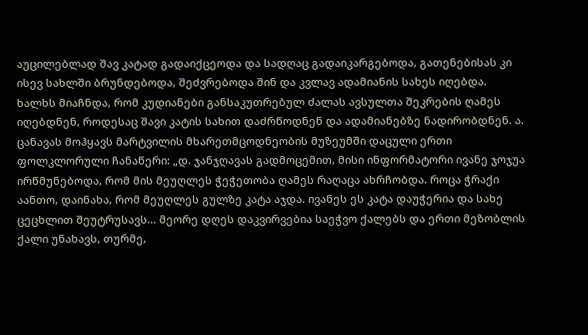აუცილებლად შავ კატად გადაიქცეოდა და სადღაც გადაიკარგებოდა, გათენებისას კი ისევ სახლში ბრუნდებოდა, შეძვრებოდა შინ და კვლავ ადამიანის სახეს იღებდა.
ხალხს მიაჩნდა, რომ კუდიანები განსაკუთრებულ ძალას ავსულთა შეკრების ღამეს იღებდნენ, როდესაც შავი კატის სახით დაძრწოდნენ და ადამიანებზე ნადირობდნენ. ა. ცანავას მოჰყავს მარტვილის მხარეთმცოდნეობის მუზეუმში დაცული ერთი ფოლკლორული ჩანაწერი: „დ. ჯანჯღავას გადმოცემით, მისი ინფორმატორი ივანე ჯოჯუა ირწმუნებოდა, რომ მის მეუღლეს ჭეჭეთობა ღამეს რაღაცა ახრჩობდა. როცა ჭრაქი აანთო, დაინახა, რომ მეუღლეს გულზე კატა აჯდა. ივანეს ეს კატა დაუჭერია და სახე ცეცხლით შეუტრუსავს… მეორე დღეს დაკვირვებია საეჭვო ქალებს და ერთი მეზობლის ქალი უნახავს, თურმე,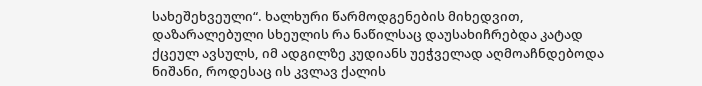სახეშეხვეული“. ხალხური წარმოდგენების მიხედვით, დაზარალებული სხეულის რა ნაწილსაც დაუსახიჩრებდა კატად ქცეულ ავსულს, იმ ადგილზე კუდიანს უეჭველად აღმოაჩნდებოდა ნიშანი, როდესაც ის კვლავ ქალის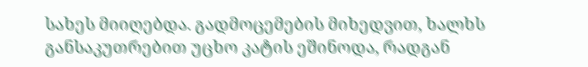სახეს მიიღებდა. გადმოცემების მიხედვით, ხალხს განსაკუთრებით უცხო კატის ეშინოდა, რადგან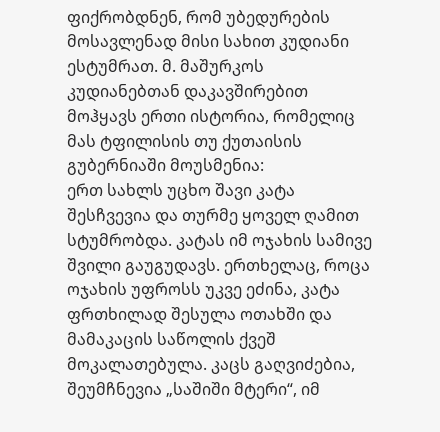ფიქრობდნენ, რომ უბედურების მოსავლენად მისი სახით კუდიანი ესტუმრათ. მ. მაშურკოს კუდიანებთან დაკავშირებით მოჰყავს ერთი ისტორია, რომელიც მას ტფილისის თუ ქუთაისის გუბერნიაში მოუსმენია:
ერთ სახლს უცხო შავი კატა შესჩვევია და თურმე ყოველ ღამით სტუმრობდა. კატას იმ ოჯახის სამივე შვილი გაუგუდავს. ერთხელაც, როცა ოჯახის უფროსს უკვე ეძინა, კატა ფრთხილად შესულა ოთახში და მამაკაცის საწოლის ქვეშ მოკალათებულა. კაცს გაღვიძებია, შეუმჩნევია „საშიში მტერი“, იმ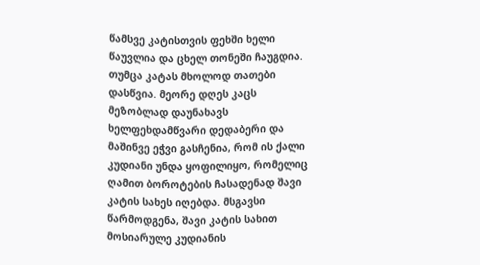წამსვე კატისთვის ფეხში ხელი წაუვლია და ცხელ თონეში ჩაუგდია. თუმცა კატას მხოლოდ თათები დასწვია. მეორე დღეს კაცს მეზობლად დაუნახავს ხელფეხდამწვარი დედაბერი და მაშინვე ეჭვი გასჩენია, რომ ის ქალი კუდიანი უნდა ყოფილიყო, რომელიც ღამით ბოროტების ჩასადენად შავი კატის სახეს იღებდა. მსგავსი წარმოდგენა, შავი კატის სახით მოსიარულე კუდიანის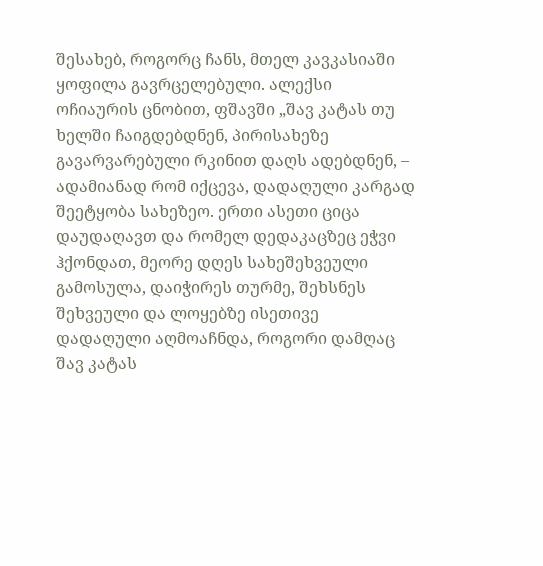შესახებ, როგორც ჩანს, მთელ კავკასიაში ყოფილა გავრცელებული. ალექსი ოჩიაურის ცნობით, ფშავში „შავ კატას თუ ხელში ჩაიგდებდნენ, პირისახეზე გავარვარებული რკინით დაღს ადებდნენ, – ადამიანად რომ იქცევა, დადაღული კარგად შეეტყობა სახეზეო. ერთი ასეთი ციცა დაუდაღავთ და რომელ დედაკაცზეც ეჭვი ჰქონდათ, მეორე დღეს სახეშეხვეული გამოსულა, დაიჭირეს თურმე, შეხსნეს შეხვეული და ლოყებზე ისეთივე დადაღული აღმოაჩნდა, როგორი დამღაც შავ კატას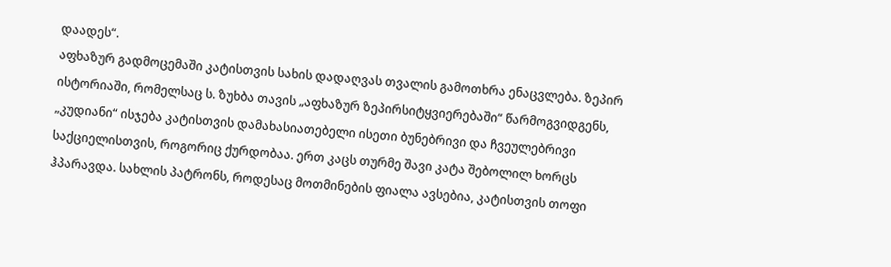დაადეს“.
აფხაზურ გადმოცემაში კატისთვის სახის დადაღვას თვალის გამოთხრა ენაცვლება. ზეპირ ისტორიაში, რომელსაც ს. ზუხბა თავის „აფხაზურ ზეპირსიტყვიერებაში“ წარმოგვიდგენს, „კუდიანი“ ისჯება კატისთვის დამახასიათებელი ისეთი ბუნებრივი და ჩვეულებრივი საქციელისთვის, როგორიც ქურდობაა. ერთ კაცს თურმე შავი კატა შებოლილ ხორცს ჰპარავდა. სახლის პატრონს, როდესაც მოთმინების ფიალა ავსებია, კატისთვის თოფი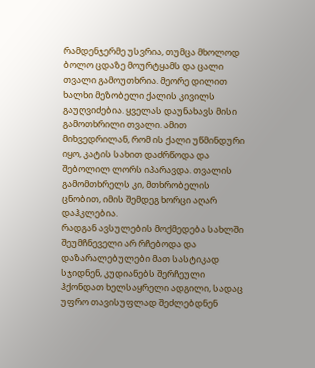რამდენჯერმე უსვრია, თუმცა მხოლოდ ბოლო ცდაზე მოურტყამს და ცალი თვალი გამოუთხრია. მეორე დილით ხალხი მეზობელი ქალის კივილს გაუღვიძებია. ყველას დაუნახავს მისი გამოთხრილი თვალი. ამით მიხვედრილან, რომ ის ქალი უწმინდური იყო, კატის სახით დაძრწოდა და შებოლილ ლორს იპარავდა. თვალის გამომთხრელს კი, მთხრობელის ცნობით, იმის შემდეგ ხორცი აღარ დაჰკლებია.
რადგან ავსულების მოქმედება სახლში შეუმჩნეველი არ რჩებოდა და დაზარალებულები მათ სასტიკად სჯიდნენ, კუდიანებს შერჩეული ჰქონდათ ხელსაყრელი ადგილი, სადაც უფრო თავისუფლად შეძლებდნენ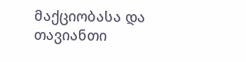მაქციობასა და თავიანთი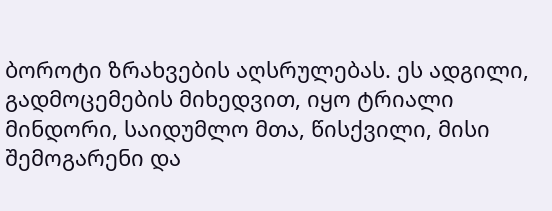ბოროტი ზრახვების აღსრულებას. ეს ადგილი, გადმოცემების მიხედვით, იყო ტრიალი მინდორი, საიდუმლო მთა, წისქვილი, მისი შემოგარენი და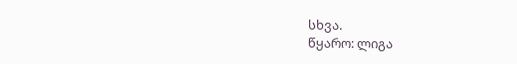სხვა.
წყარო: ლიგა